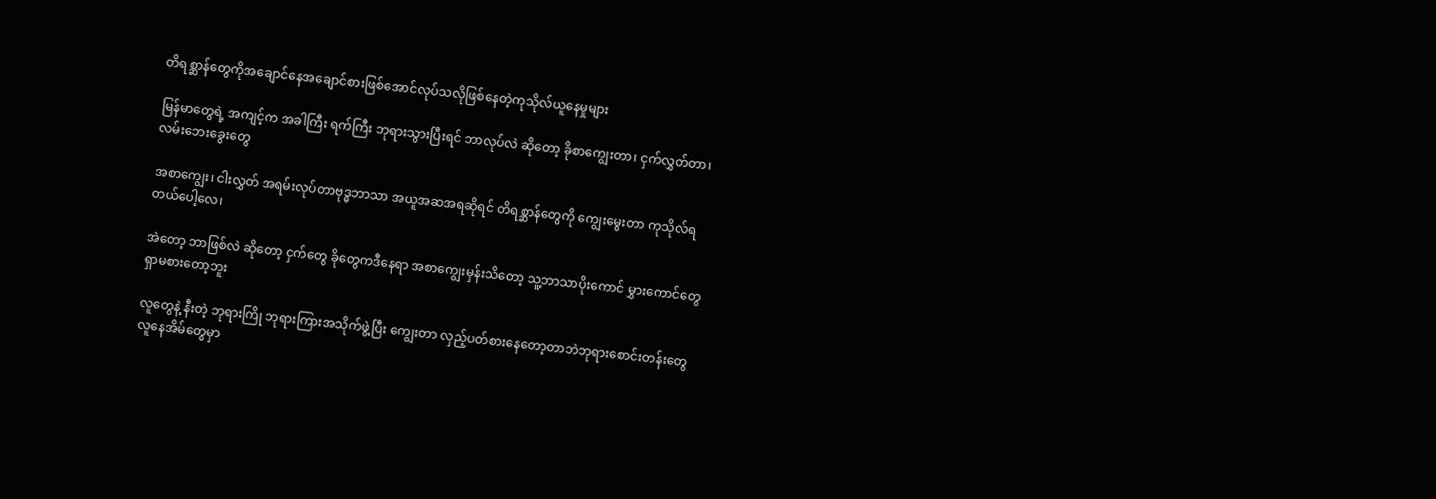တိရစ္ဆာန်တွေကိုအချောင်နေအချောင်စားဖြစ်အောင်လုပ်သလိုဖြစ်နေတဲ့ကုသိုလ်ယူနေမှုများ

မြန်မာတွေရဲ့ အကျင့်က အခါကြီး ရက်ကြီး ဘုရားသွားပြီးရင် ဘာလုပ်လဲ ဆိုတော့ ခိုစာကျွေးတာ၊ ငှက်လွှတ်တာ၊ လမ်းဘေးခွေးတွေ

အစာကျွေး၊ ငါးလွှတ် အရမ်းလုပ်တာဗုဒ္ဓဘာသာ အယူအဆအရဆိုရင် တိရစ္ဆာန်တွေကို ကျွေးမွေးတာ ကုသိုလ်ရတယ်ပေါ့လေ၊

အဲတော့ ဘာဖြစ်လဲ ဆိုတော့ ငှက်တွေ ခိုတွေကဒီနေရာ အစာကျွေးမှန်းသိတော့ သူ့ဘာသာပိုးကောင် မွှားကောင်တွေ ရှာမစားတော့ဘူး

လူတွေနဲ့ နီးတဲ့ ဘုရားကြို ဘုရားကြားအသိုက်ဖွဲ့ပြီး ကျွေးတာ လှည့်ပတ်စားနေတော့တာဘဲဘုရားစောင်းတန်းတွေ လူနေအိမ်တွေမှာ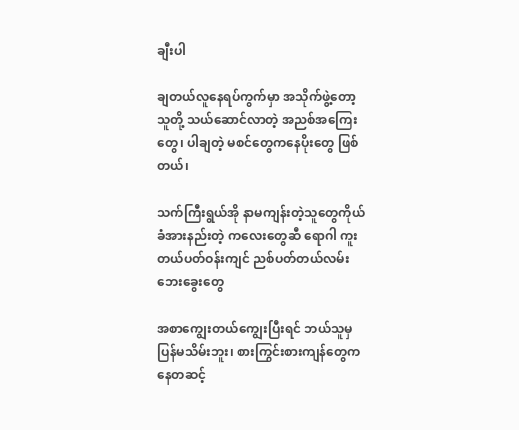ချီးပါ

ချတယ်လူနေရပ်ကွက်မှာ အသိုက်ဖွဲ့တော့ သူတို့ သယ်ဆောင်လာတဲ့ အညစ်အကြေးတွေ၊ ပါချတဲ့ မစင်တွေကနေပိုးတွေ ဖြစ်တယ်၊

သက်ကြီးရွယ်အို နာမကျန်းတဲ့သူတွေကိုယ်ခံအားနည်းတဲ့ ကလေးတွေဆီ ရောဂါ ကူးတယ်ပတ်ဝန်းကျင် ညစ်ပတ်တယ်လမ်းဘေးခွေးတွေ

အစာကျွေးတယ်ကျွေးပြီးရင် ဘယ်သူမှ ပြန်မသိမ်းဘူး၊ စားကြွင်းစားကျန်တွေကနေတဆင့်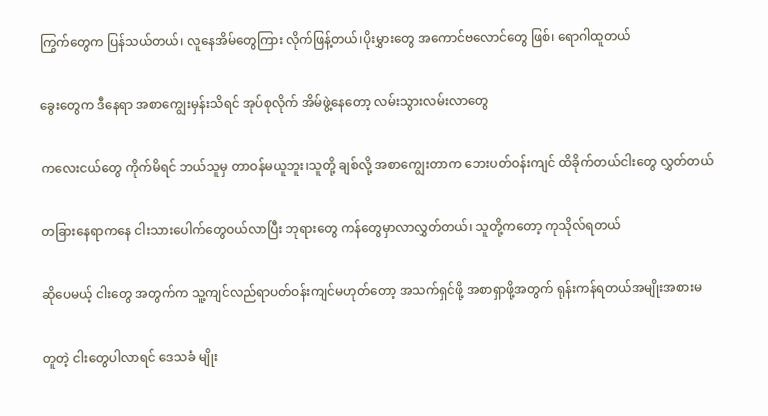ကြွက်တွေက ပြန်သယ်တယ်၊ လူနေအိမ်တွေကြား လိုက်ဖြန့်တယ်၊ပိုးမွှားတွေ အကောင်ဗလောင်တွေ ဖြစ်၊ ရောဂါထူတယ်

ခွေးတွေက ဒီနေရာ အစာကျွေးမှန်းသိရင် အုပ်စုလိုက် အိမ်ဖွဲ့နေတော့ လမ်းသွားလမ်းလာတွေ

ကလေးငယ်တွေ ကိုက်မိရင် ဘယ်သူမှ တာဝန်မယူဘူး၊သူတို့ ချစ်လို့ အစာကျွေးတာက ဘေးပတ်ဝန်းကျင် ထိခိုက်တယ်ငါးတွေ လွှတ်တယ်

တခြားနေရာကနေ ငါးသားပေါက်တွေဝယ်လာပြီး ဘုရားတွေ ကန်တွေမှာလာလွှတ်တယ်၊ သူတို့ကတော့ ကုသိုလ်ရတယ်

ဆိုပေမယ့် ငါးတွေ အတွက်က သူ့ကျင်လည်ရာပတ်ဝန်းကျင်မဟုတ်တော့ အသက်ရှင်ဖို့ အစာရှာဖို့အတွက် ရုန်းကန်ရတယ်အမျိုးအစားမ

တူတဲ့ ငါးတွေပါလာရင် ဒေသခံ မျိုး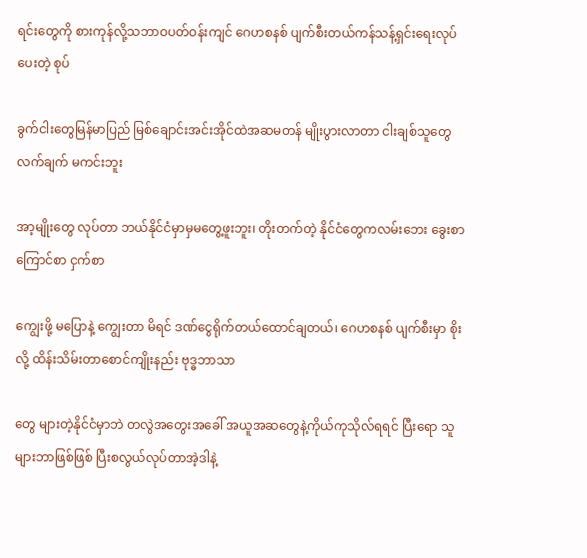ရင်းတွေကို စားကုန်လို့သဘာဝပတ်ဝန်းကျင် ဂေဟစနစ် ပျက်စီးတယ်ကန်သန့်ရှင်းရေးလုပ်ပေးတဲ့ စုပ်

ခွက်ငါးတွေမြန်မာပြည် မြစ်ချောင်းအင်းအိုင်ထဲအဆမတန် မျိုးပွားလာတာ ငါးချစ်သူတွေလက်ချက် မကင်းဘူး

အာ့မျိုးတွေ လုပ်တာ ဘယ်နိုင်ငံမှာမှမတွေ့ဖူးဘူး၊ တိုးတက်တဲ့ နိုင်ငံတွေကလမ်းဘေး ခွေးစာ ကြောင်စာ ငှက်စာ

ကျွေးဖို့ မပြောနဲ့ ကျွေးတာ မိရင် ဒဏ်ငွေရိုက်တယ်ထောင်ချတယ်၊ ဂေဟစနစ် ပျက်စီးမှာ စိုးလို့ ထိန်းသိမ်းတာစောင်ကျိုးနည်း ဗုဒ္ဓဘာသာ

တွေ များတဲ့နိုင်ငံမှာဘဲ တလွဲအတွေးအခေါ် အယူအဆတွေနဲ့ကိုယ်ကုသိုလ်ရရင် ပြီးရော သူများဘာဖြစ်ဖြစ် ပြီးစလွယ်လုပ်တာအဲ့ဒါနဲ့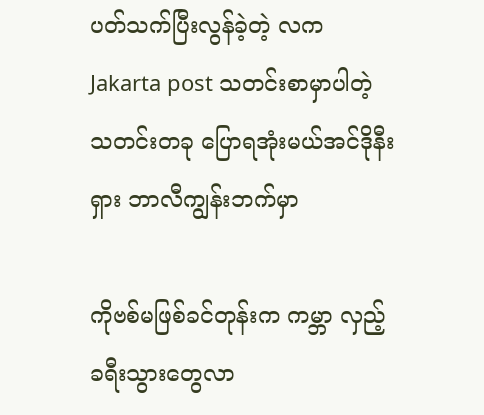ပတ်သက်ပြီးလွန်ခဲ့တဲ့ လက Jakarta post သတင်းစာမှာပါတဲ့ သတင်းတခု ပြောရအုံးမယ်အင်ဒိုနီးရှား ဘာလီကျွန်းဘက်မှာ

ကိုဗစ်မဖြစ်ခင်တုန်းက ကမ္ဘာ လှည့်ခရီးသွားတွေလာ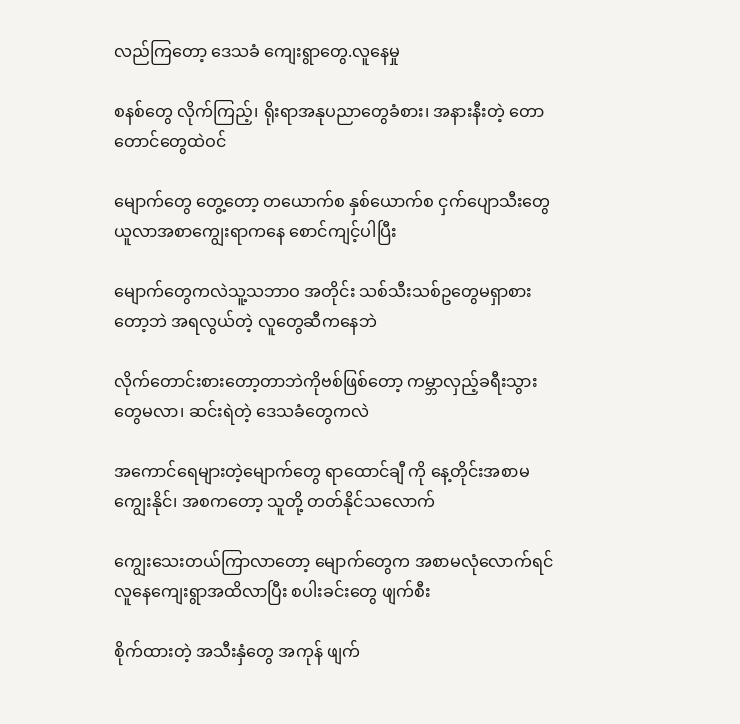လည်ကြတော့ ဒေသခံ ကျေးရွာတွေ.လူနေမှု

စနစ်တွေ လိုက်ကြည့်၊ ရိုးရာအနုပညာတွေခံစား၊ အနားနီးတဲ့ တောတောင်တွေထဲဝင်

မျောက်တွေ တွေ့တော့ တယောက်စ နှစ်ယောက်စ ငှက်ပျောသီးတွေ ယူလာအစာကျွေးရာကနေ စောင်ကျင့်ပါပြီး

မျောက်တွေကလဲသူ့သဘာဝ အတိုင်း သစ်သီးသစ်ဥတွေမရှာစားတော့ဘဲ အရလွယ်တဲ့ လူတွေဆီကနေဘဲ

လိုက်တောင်းစားတော့တာဘဲကိုဗစ်ဖြစ်တော့ ကမ္ဘာလှည့်ခရီးသွားတွေမလာ၊ ဆင်းရဲတဲ့ ဒေသခံတွေကလဲ

အကောင်ရေများတဲ့မျောက်တွေ ရာထောင်ချီ ကို နေ့တိုင်းအစာမကျွေးနိုင်၊ အစကတော့ သူတို့ တတ်နိုင်သလောက်

ကျွေးသေးတယ်ကြာလာတော့ မျောက်တွေက အစာမလုံလောက်ရင်လူနေကျေးရွာအထိလာပြီး စပါးခင်းတွေ ဖျက်စီး

စိုက်ထားတဲ့ အသီးနှံတွေ အကုန် ဖျက်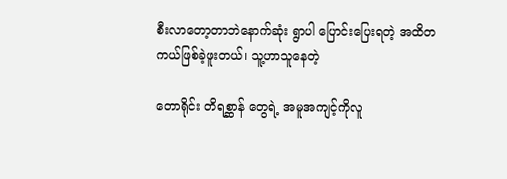စီးလာတော့တာဘဲနောက်ဆုံး ရွာပါ ပြောင်းပြေးရတဲ့ အထိတကယ်ဖြစ်ခဲ့ဖူးတယ်၊ သူ့ဟာသူနေတဲ့

တောရိုင်း တိရစ္ဆာန် တွေရဲ့ အမူအကျင့်ကိုလူ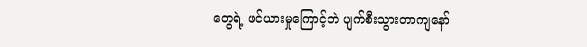တွေရဲ့ ဖင်ယားမှုကြောင့်ဘဲ ပျက်စီးသွားတာကျနော်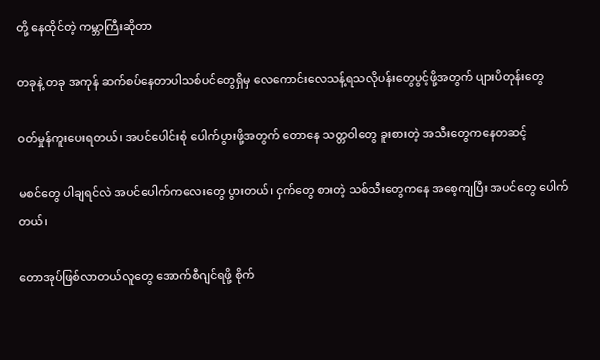တို့ နေထိုင်တဲ့ ကမ္ဘာကြီးဆိုတာ

တခုနဲ့ တခု အကုန် ဆက်စပ်နေတာပါသစ်ပင်တွေရှိမှ လေကောင်းလေသန့်ရသလိုပန်းတွေပွင့်ဖို့အတွက် ပျားပိတုန်းတွေ

ဝတ်မှုန်ကူးပေးရတယ်၊ အပင်ပေါင်းစုံ ပေါက်ပွားဖို့အတွက် တောနေ သတ္တဝါတွေ ခူးစားတဲ့ အသီးတွေကနေတဆင့်

မစင်တွေ ပါချရင်လဲ အပင်ပေါက်ကလေးတွေ ပွားတယ်၊ ငှက်တွေ စားတဲ့ သစ်သီးတွေကနေ အစေ့ကျပြီး အပင်တွေ ပေါက်တယ်၊

တောအုပ်ဖြစ်လာတယ်လူတွေ အောက်စီဂျင်ရဖို့ စိုက်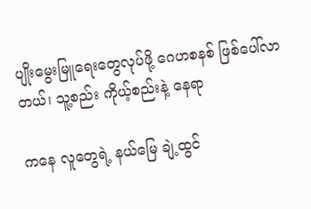ပျိုးမွေးမြူရေးတွေလုပ်ဖို့ ဂေဟစနစ် ဖြစ်ပေါ်လာတယ်၊ သူ့စည်း ကိုယ့်စည်းနဲ့ နေရာ

ကနေ လူတွေရဲ့ နယ်မြေ ချဲ့ထွင်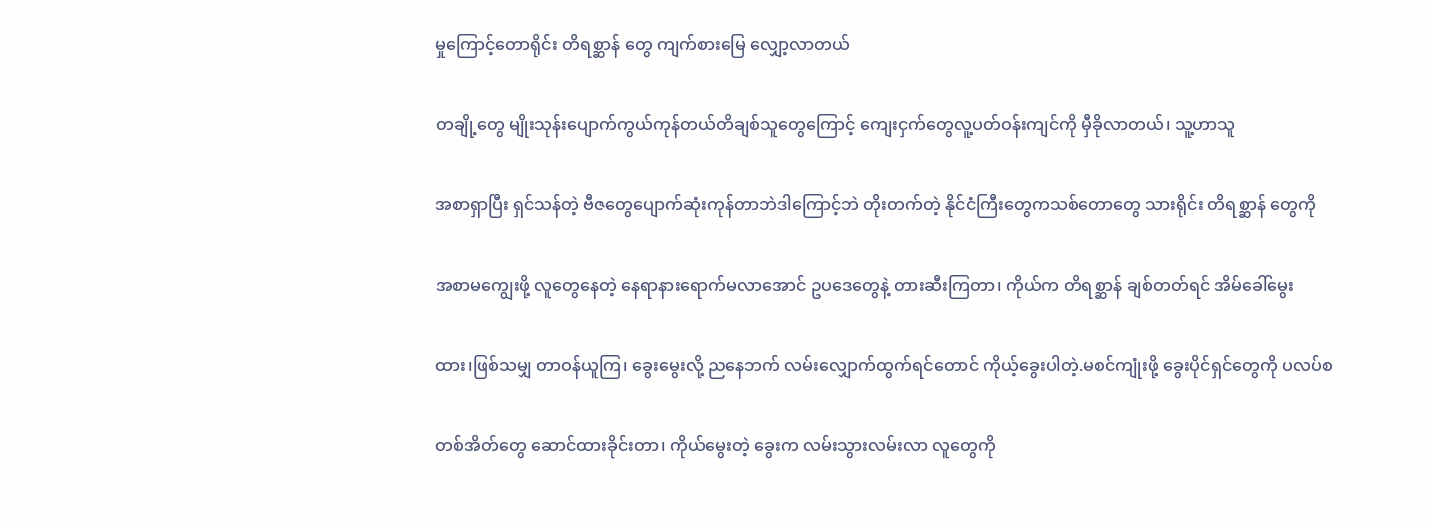မှုကြောင့်တောရိုင်း တိရစ္ဆာန် တွေ ကျက်စားမြေ လျှော့လာတယ်

တချို့တွေ မျိုးသုန်းပျောက်ကွယ်ကုန်တယ်တိချစ်သူတွေကြောင့် ကျေးငှက်တွေလူ့ပတ်ဝန်းကျင်ကို မှီခိုလာတယ်၊ သူ့ဟာသူ

အစာရှာပြီး ရှင်သန်တဲ့ ဗီဇတွေပျောက်ဆုံးကုန်တာဘဲဒါကြောင့်ဘဲ တိုးတက်တဲ့ နိုင်ငံကြီးတွေကသစ်တောတွေ သားရိုင်း တိရစ္ဆာန် တွေကို

အစာမကျွေးဖို့ လူတွေနေတဲ့ နေရာနားရောက်မလာအောင် ဥပဒေတွေနဲ့ တားဆီးကြတာ၊ ကိုယ်က တိရစ္ဆာန် ချစ်တတ်ရင် အိမ်ခေါ်မွေး

ထား၊ဖြစ်သမျှ တာဝန်ယူကြ၊ ခွေးမွေးလို့ ညနေဘက် လမ်းလျှောက်ထွက်ရင်တောင် ကိုယ့်ခွေးပါတဲ့.မစင်ကျုံးဖို့ ခွေးပိုင်ရှင်တွေကို ပလပ်စ

တစ်အိတ်တွေ ဆောင်ထားခိုင်းတာ၊ ကိုယ်မွေးတဲ့ ခွေးက လမ်းသွားလမ်းလာ လူတွေကို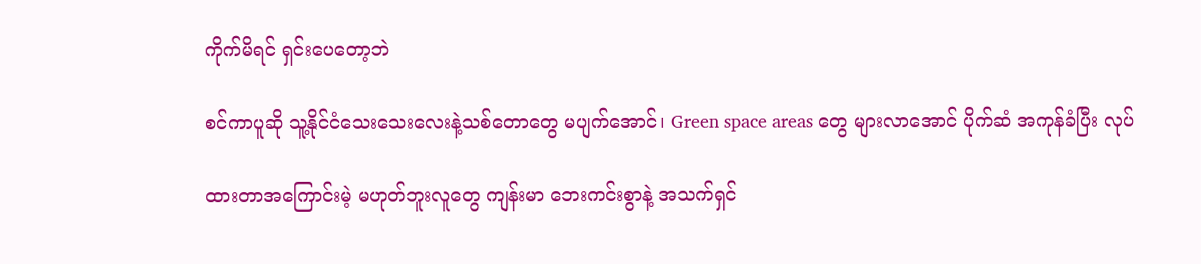ကိုက်မိရင် ရှင်းပေတော့ဘဲ

စင်ကာပူဆို သူ့နိုင်ငံသေးသေးလေးနဲ့သစ်တောတွေ မပျက်အောင်၊ Green space areas တွေ များလာအောင် ပိုက်ဆံ အကုန်ခံပြီး လုပ်

ထားတာအကြောင်းမဲ့ မဟုတ်ဘူးလူတွေ ကျန်းမာ ဘေးကင်းစွာနဲ့ အသက်ရှင်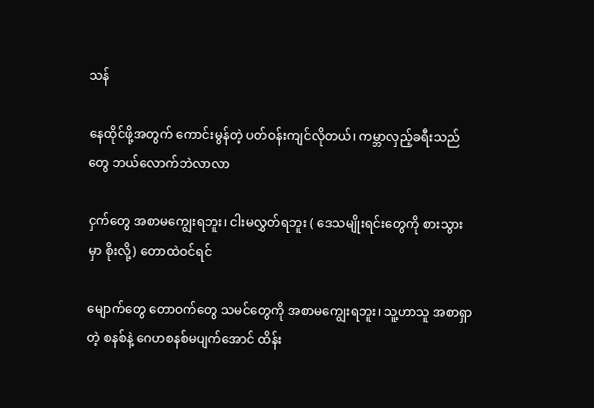သန်

နေထိုင်ဖို့အတွက် ကောင်းမွန်တဲ့ ပတ်ဝန်းကျင်လိုတယ်၊ ကမ္ဘာလှည့်ခရီးသည်တွေ ဘယ်လောက်ဘဲလာလာ

ငှက်တွေ အစာမကျွေးရဘူး၊ ငါးမလွှတ်ရဘူး ( ဒေသမျိုးရင်းတွေကို စားသွားမှာ စိုးလို့) တောထဲဝင်ရင်

မျောက်တွေ တောဝက်တွေ သမင်တွေကို အစာမကျွေးရဘူး၊ သူ့ဟာသူ အစာရှာတဲ့ စနစ်နဲ့ ဂေဟစနစ်မပျက်အောင် ထိန်း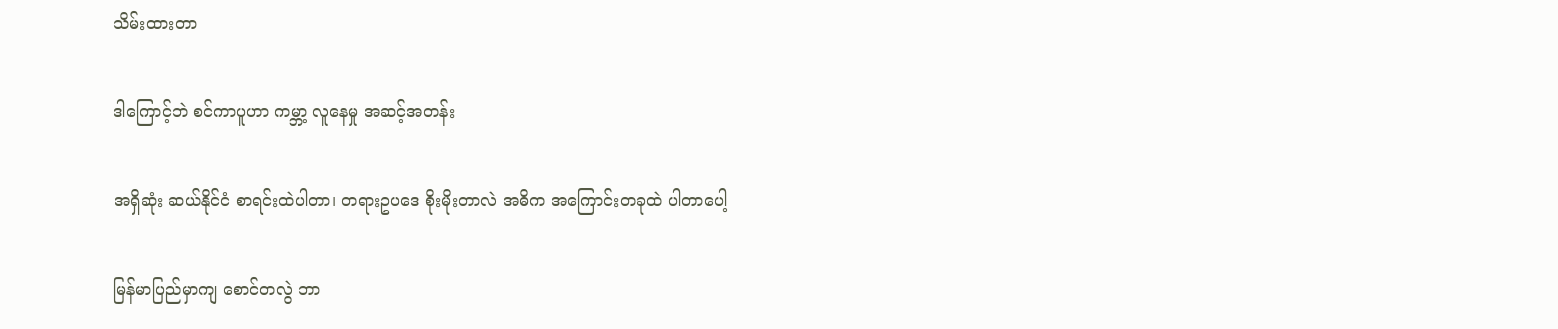သိမ်းထားတာ

ဒါကြောင့်ဘဲ စင်ကာပူဟာ ကမ္ဘာ့ လူနေမှု အဆင့်အတန်း

အရှိဆုံး ဆယ်နိုင်ငံ စာရင်းထဲပါတာ၊ တရားဥပဒေ စိုးမိုးတာလဲ အဓိက အကြောင်းတခုထဲ ပါတာပေါ့

မြန်မာပြည်မှာကျ စောင်တလွဲ ဘာ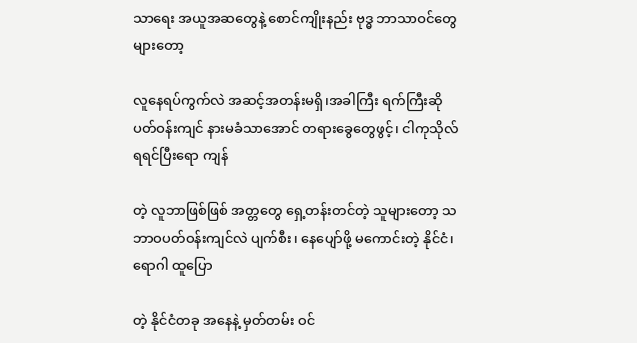သာရေး အယူအဆတွေနဲ့ စောင်ကျိုးနည်း ဗုဒ္ဓ ဘာသာဝင်တွေများတော့

လူနေရပ်ကွက်လဲ အဆင့်အတန်းမရှိ၊အခါကြီး ရက်ကြီးဆို ပတ်ဝန်းကျင် နားမခံသာအောင် တရားခွေတွေဖွင့်၊ ငါကုသိုလ်ရရင်ပြီးရော ကျန်

တဲ့ လူဘာဖြစ်ဖြစ် အတ္တတွေ ရှေ့တန်းတင်တဲ့ သူများတော့ သဘာဝပတ်ဝန်းကျင်လဲ ပျက်စီး၊ နေပျော်ဖို့ မကောင်းတဲ့ နိုင်ငံ၊ ရောဂါ ထူပြော

တဲ့ နိုင်ငံတခု အနေနဲ့ မှတ်တမ်း ဝင်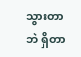သွားတာဘဲ ရှိတာ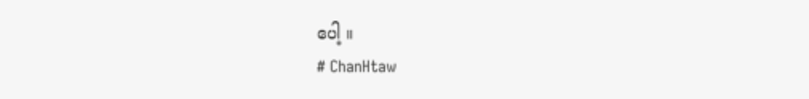ပေါ့ ။
# ChanHtaw